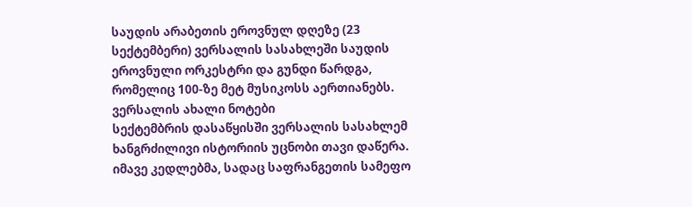საუდის არაბეთის ეროვნულ დღეზე (23 სექტემბერი) ვერსალის სასახლეში საუდის ეროვნული ორკესტრი და გუნდი წარდგა, რომელიც 100-ზე მეტ მუსიკოსს აერთიანებს.
ვერსალის ახალი ნოტები
სექტემბრის დასაწყისში ვერსალის სასახლემ ხანგრძილივი ისტორიის უცნობი თავი დაწერა. იმავე კედლებმა, სადაც საფრანგეთის სამეფო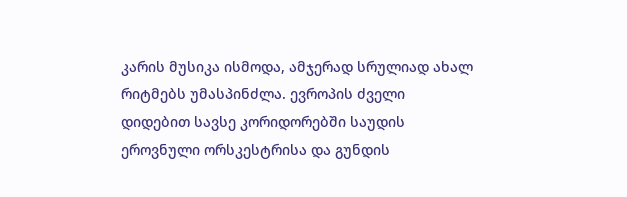კარის მუსიკა ისმოდა, ამჯერად სრულიად ახალ რიტმებს უმასპინძლა. ევროპის ძველი დიდებით სავსე კორიდორებში საუდის ეროვნული ორსკესტრისა და გუნდის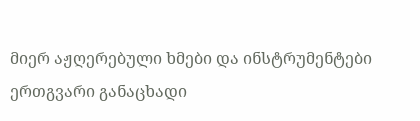მიერ აჟღერებული ხმები და ინსტრუმენტები ერთგვარი განაცხადი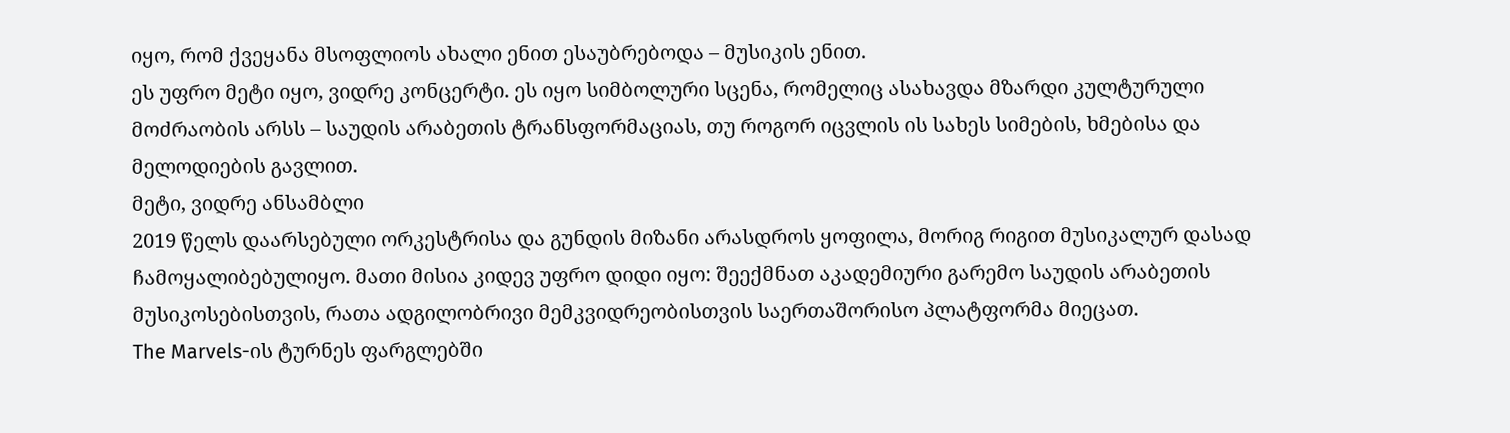იყო, რომ ქვეყანა მსოფლიოს ახალი ენით ესაუბრებოდა – მუსიკის ენით.
ეს უფრო მეტი იყო, ვიდრე კონცერტი. ეს იყო სიმბოლური სცენა, რომელიც ასახავდა მზარდი კულტურული მოძრაობის არსს – საუდის არაბეთის ტრანსფორმაციას, თუ როგორ იცვლის ის სახეს სიმების, ხმებისა და მელოდიების გავლით.
მეტი, ვიდრე ანსამბლი
2019 წელს დაარსებული ორკესტრისა და გუნდის მიზანი არასდროს ყოფილა, მორიგ რიგით მუსიკალურ დასად ჩამოყალიბებულიყო. მათი მისია კიდევ უფრო დიდი იყო: შეექმნათ აკადემიური გარემო საუდის არაბეთის მუსიკოსებისთვის, რათა ადგილობრივი მემკვიდრეობისთვის საერთაშორისო პლატფორმა მიეცათ.
The Marvels-ის ტურნეს ფარგლებში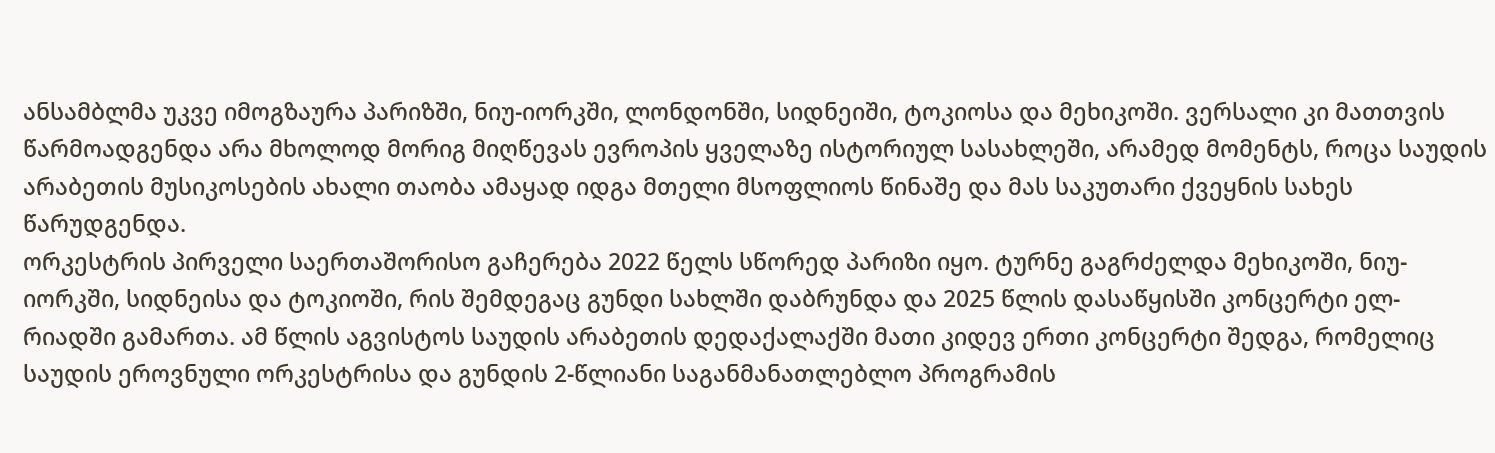ანსამბლმა უკვე იმოგზაურა პარიზში, ნიუ-იორკში, ლონდონში, სიდნეიში, ტოკიოსა და მეხიკოში. ვერსალი კი მათთვის წარმოადგენდა არა მხოლოდ მორიგ მიღწევას ევროპის ყველაზე ისტორიულ სასახლეში, არამედ მომენტს, როცა საუდის არაბეთის მუსიკოსების ახალი თაობა ამაყად იდგა მთელი მსოფლიოს წინაშე და მას საკუთარი ქვეყნის სახეს წარუდგენდა.
ორკესტრის პირველი საერთაშორისო გაჩერება 2022 წელს სწორედ პარიზი იყო. ტურნე გაგრძელდა მეხიკოში, ნიუ-იორკში, სიდნეისა და ტოკიოში, რის შემდეგაც გუნდი სახლში დაბრუნდა და 2025 წლის დასაწყისში კონცერტი ელ-რიადში გამართა. ამ წლის აგვისტოს საუდის არაბეთის დედაქალაქში მათი კიდევ ერთი კონცერტი შედგა, რომელიც საუდის ეროვნული ორკესტრისა და გუნდის 2-წლიანი საგანმანათლებლო პროგრამის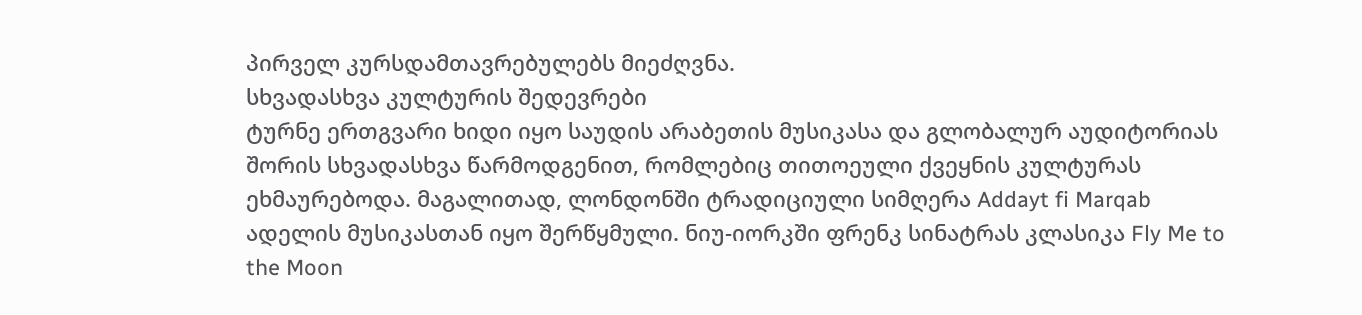პირველ კურსდამთავრებულებს მიეძღვნა.
სხვადასხვა კულტურის შედევრები
ტურნე ერთგვარი ხიდი იყო საუდის არაბეთის მუსიკასა და გლობალურ აუდიტორიას შორის სხვადასხვა წარმოდგენით, რომლებიც თითოეული ქვეყნის კულტურას ეხმაურებოდა. მაგალითად, ლონდონში ტრადიციული სიმღერა Addayt fi Marqab ადელის მუსიკასთან იყო შერწყმული. ნიუ-იორკში ფრენკ სინატრას კლასიკა Fly Me to the Moon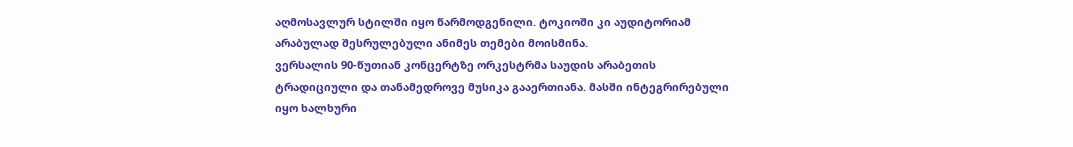აღმოსავლურ სტილში იყო წარმოდგენილი. ტოკიოში კი აუდიტორიამ არაბულად შესრულებული ანიმეს თემები მოისმინა.
ვერსალის 90-წუთიან კონცერტზე ორკესტრმა საუდის არაბეთის ტრადიციული და თანამედროვე მუსიკა გააერთიანა. მასში ინტეგრირებული იყო ხალხური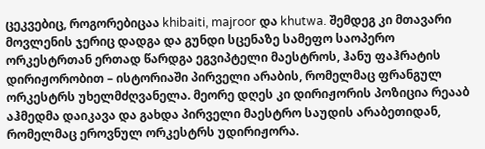ცეკვებიც, როგორებიცაა khibaiti, majroor და khutwa. შემდეგ კი მთავარი მოვლენის ჯერიც დადგა და გუნდი სცენაზე სამეფო საოპერო ორკესტრთან ერთად წარდგა ეგვიპტელი მაესტროს, ჰანუ ფაჰრატის დირიჟორობით – ისტორიაში პირველი არაბის, რომელმაც ფრანგულ ორკესტრს უხელმძღვანელა. მეორე დღეს კი დირიჟორის პოზიცია რეააბ აჰმედმა დაიკავა და გახდა პირველი მაესტრო საუდის არაბეთიდან, რომელმაც ეროვნულ ორკესტრს უდირიჟორა.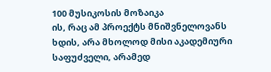100 მუსიკოსის მოზაიკა
ის, რაც ამ პროექტს მნიშვნელოვანს ხდის, არა მხოლოდ მისი აკადემიური საფუძველი, არამედ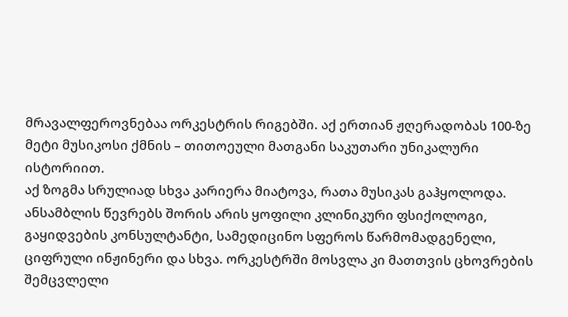მრავალფეროვნებაა ორკესტრის რიგებში. აქ ერთიან ჟღერადობას 100-ზე მეტი მუსიკოსი ქმნის – თითოეული მათგანი საკუთარი უნიკალური ისტორიით.
აქ ზოგმა სრულიად სხვა კარიერა მიატოვა, რათა მუსიკას გაჰყოლოდა. ანსამბლის წევრებს შორის არის ყოფილი კლინიკური ფსიქოლოგი, გაყიდვების კონსულტანტი, სამედიცინო სფეროს წარმომადგენელი, ციფრული ინჟინერი და სხვა. ორკესტრში მოსვლა კი მათთვის ცხოვრების შემცვლელი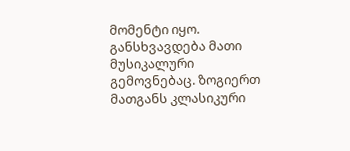მომენტი იყო.
განსხვავდება მათი მუსიკალური გემოვნებაც. ზოგიერთ მათგანს კლასიკური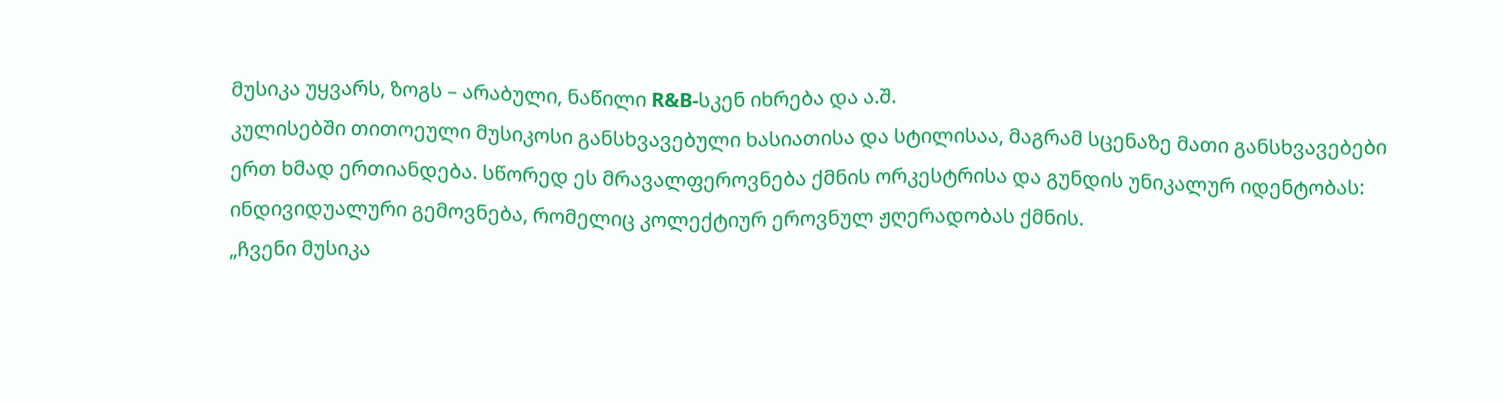მუსიკა უყვარს, ზოგს – არაბული, ნაწილი R&B-სკენ იხრება და ა.შ.
კულისებში თითოეული მუსიკოსი განსხვავებული ხასიათისა და სტილისაა, მაგრამ სცენაზე მათი განსხვავებები ერთ ხმად ერთიანდება. სწორედ ეს მრავალფეროვნება ქმნის ორკესტრისა და გუნდის უნიკალურ იდენტობას: ინდივიდუალური გემოვნება, რომელიც კოლექტიურ ეროვნულ ჟღერადობას ქმნის.
„ჩვენი მუსიკა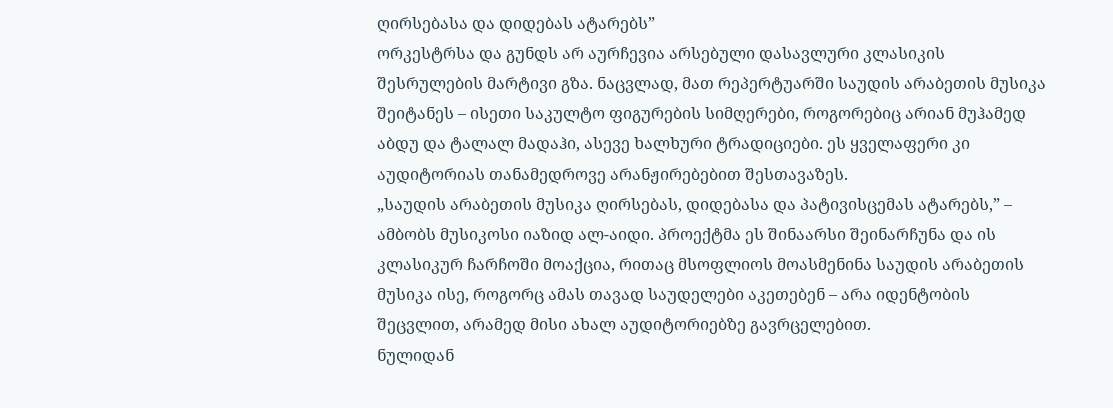ღირსებასა და დიდებას ატარებს”
ორკესტრსა და გუნდს არ აურჩევია არსებული დასავლური კლასიკის შესრულების მარტივი გზა. ნაცვლად, მათ რეპერტუარში საუდის არაბეთის მუსიკა შეიტანეს – ისეთი საკულტო ფიგურების სიმღერები, როგორებიც არიან მუჰამედ აბდუ და ტალალ მადაჰი, ასევე ხალხური ტრადიციები. ეს ყველაფერი კი აუდიტორიას თანამედროვე არანჟირებებით შესთავაზეს.
„საუდის არაბეთის მუსიკა ღირსებას, დიდებასა და პატივისცემას ატარებს,” – ამბობს მუსიკოსი იაზიდ ალ-აიდი. პროექტმა ეს შინაარსი შეინარჩუნა და ის კლასიკურ ჩარჩოში მოაქცია, რითაც მსოფლიოს მოასმენინა საუდის არაბეთის მუსიკა ისე, როგორც ამას თავად საუდელები აკეთებენ – არა იდენტობის შეცვლით, არამედ მისი ახალ აუდიტორიებზე გავრცელებით.
ნულიდან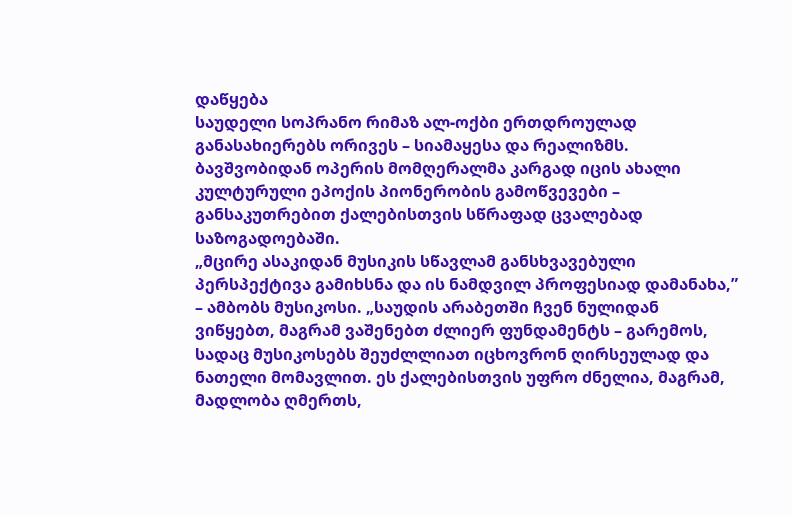დაწყება
საუდელი სოპრანო რიმაზ ალ-ოქბი ერთდროულად განასახიერებს ორივეს – სიამაყესა და რეალიზმს. ბავშვობიდან ოპერის მომღერალმა კარგად იცის ახალი კულტურული ეპოქის პიონერობის გამოწვევები – განსაკუთრებით ქალებისთვის სწრაფად ცვალებად საზოგადოებაში.
„მცირე ასაკიდან მუსიკის სწავლამ განსხვავებული პერსპექტივა გამიხსნა და ის ნამდვილ პროფესიად დამანახა,” – ამბობს მუსიკოსი. „საუდის არაბეთში ჩვენ ნულიდან ვიწყებთ, მაგრამ ვაშენებთ ძლიერ ფუნდამენტს – გარემოს, სადაც მუსიკოსებს შეუძლლიათ იცხოვრონ ღირსეულად და ნათელი მომავლით. ეს ქალებისთვის უფრო ძნელია, მაგრამ, მადლობა ღმერთს,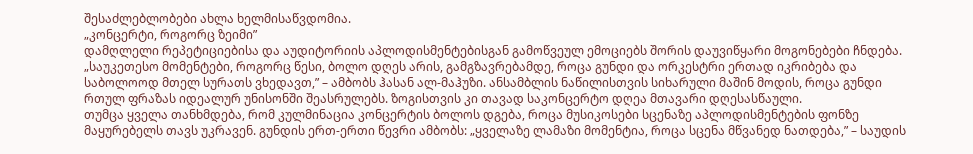შესაძლებლობები ახლა ხელმისაწვდომია.
„კონცერტი, როგორც ზეიმი”
დამღლელი რეპეტიციებისა და აუდიტორიის აპლოდისმენტებისგან გამოწვეულ ემოციებს შორის დაუვიწყარი მოგონებები ჩნდება.
„საუკეთესო მომენტები, როგორც წესი, ბოლო დღეს არის, გამგზავრებამდე, როცა გუნდი და ორკესტრი ერთად იკრიბება და საბოლოოდ მთელ სურათს ვხედავთ,” – ამბობს ჰასან ალ-მაჰუზი. ანსამბლის ნაწილისთვის სიხარული მაშინ მოდის, როცა გუნდი რთულ ფრაზას იდეალურ უნისონში შეასრულებს. ზოგისთვის კი თავად საკონცერტო დღეა მთავარი დღესასწაული.
თუმცა ყველა თანხმდება, რომ კულმინაცია კონცერტის ბოლოს დგება, როცა მუსიკოსები სცენაზე აპლოდისმენტების ფონზე მაყურებელს თავს უკრავენ. გუნდის ერთ-ერთი წევრი ამბობს: „ყველაზე ლამაზი მომენტია, როცა სცენა მწვანედ ნათდება,” – საუდის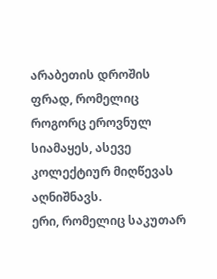არაბეთის დროშის ფრად, რომელიც როგორც ეროვნულ სიამაყეს, ასევე კოლექტიურ მიღწევას აღნიშნავს.
ერი, რომელიც საკუთარ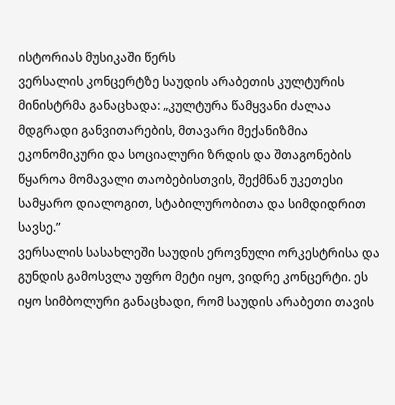ისტორიას მუსიკაში წერს
ვერსალის კონცერტზე საუდის არაბეთის კულტურის მინისტრმა განაცხადა: „კულტურა წამყვანი ძალაა მდგრადი განვითარების, მთავარი მექანიზმია ეკონომიკური და სოციალური ზრდის და შთაგონების წყაროა მომავალი თაობებისთვის, შექმნან უკეთესი სამყარო დიალოგით, სტაბილურობითა და სიმდიდრით სავსე.”
ვერსალის სასახლეში საუდის ეროვნული ორკესტრისა და გუნდის გამოსვლა უფრო მეტი იყო, ვიდრე კონცერტი. ეს იყო სიმბოლური განაცხადი, რომ საუდის არაბეთი თავის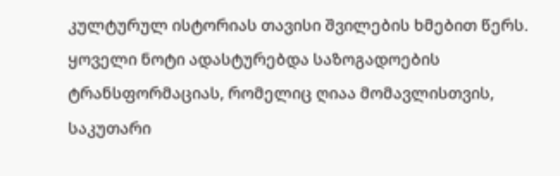კულტურულ ისტორიას თავისი შვილების ხმებით წერს. ყოველი ნოტი ადასტურებდა საზოგადოების ტრანსფორმაციას, რომელიც ღიაა მომავლისთვის, საკუთარი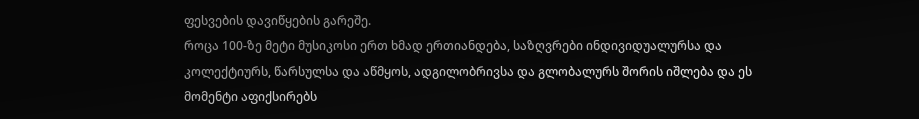ფესვების დავიწყების გარეშე.
როცა 100-ზე მეტი მუსიკოსი ერთ ხმად ერთიანდება, საზღვრები ინდივიდუალურსა და კოლექტიურს, წარსულსა და აწმყოს, ადგილობრივსა და გლობალურს შორის იშლება და ეს მომენტი აფიქსირებს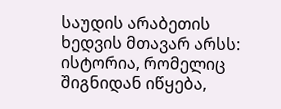საუდის არაბეთის ხედვის მთავარ არსს: ისტორია, რომელიც შიგნიდან იწყება,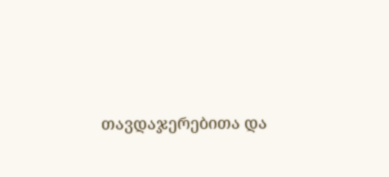თავდაჯერებითა და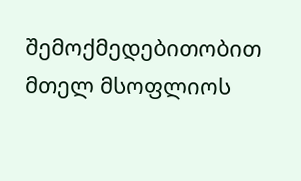შემოქმედებითობით მთელ მსოფლიოს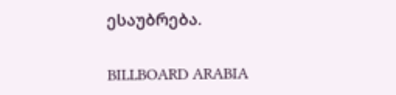ესაუბრება.

BILLBOARD ARABIA